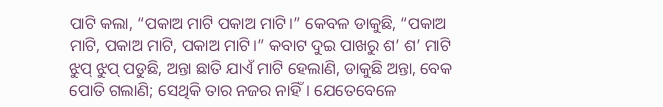ପାଟି କଲା, “ପକାଅ ମାଟି ପକାଅ ମାଟି।” କେବଳ ଡାକୁଛି, “ପକାଅ ମାଟି, ପକାଅ ମାଟି, ପକାଅ ମାଟି।” କବାଟ ଦୁଇ ପାଖରୁ ଶ’ ଶ’ ମାଟି ଝୁପ୍ ଝୁପ୍ ପଡୁଛି, ଅନ୍ତା ଛାତି ଯାଏଁ ମାଟି ହେଲାଣି, ଡାକୁଛି ଅନ୍ତା, ବେକ ପୋତି ଗଲାଣି; ସେଥିକି ତାର ନଜର ନାହିଁ। ଯେତେବେଳେ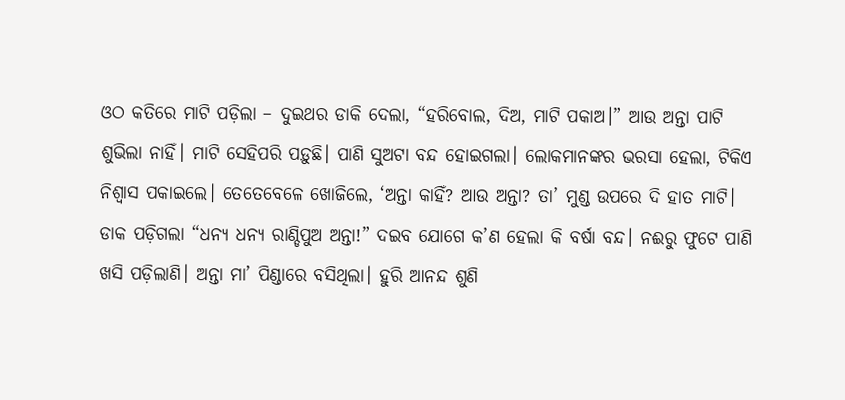ଓଠ କତିରେ ମାଟି ପଡ଼ିଲା – ଦୁଇଥର ଡାକି ଦେଲା, “ହରିବୋଲ, ଦିଅ, ମାଟି ପକାଅ।” ଆଉ ଅନ୍ତା ପାଟି ଶୁଭିଲା ନାହିଁ। ମାଟି ସେହିପରି ପଡ଼ୁଛି। ପାଣି ସୁଅଟା ବନ୍ଦ ହୋଇଗଲା। ଲୋକମାନଙ୍କର ଭରସା ହେଲା, ଟିକିଏ ନିଶ୍ବାସ ପକାଇଲେ। ତେତେବେଳେ ଖୋଜିଲେ, ‘ଅନ୍ତା କାହିଁ? ଆଉ ଅନ୍ତା? ତା’ ମୁଣ୍ଡ ଉପରେ ଦି ହାତ ମାଟି। ଡାକ ପଡ଼ିଗଲା “ଧନ୍ୟ ଧନ୍ୟ ରାଣ୍ଡିପୁଅ ଅନ୍ତା!” ଦଇବ ଯୋଗେ କ’ଣ ହେଲା କି ବର୍ଷା ବନ୍ଦ। ନଈରୁ ଫୁଟେ ପାଣି ଖସି ପଡ଼ିଲାଣି। ଅନ୍ତା ମା’ ପିଣ୍ଡାରେ ବସିଥିଲା। ହୁରି ଆନନ୍ଦ ଶୁଣି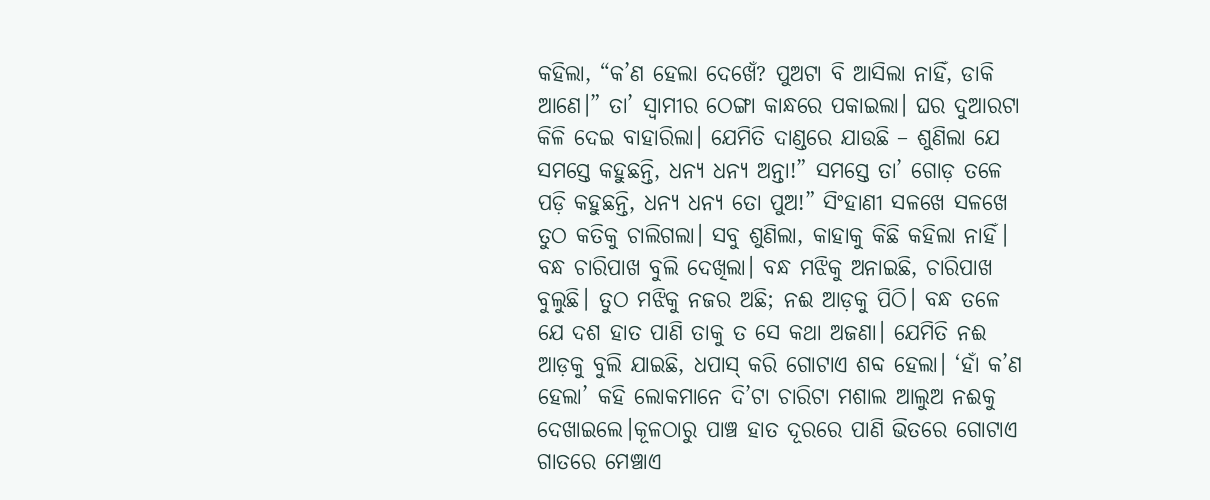କହିଲା, “କ’ଣ ହେଲା ଦେଖେଁ? ପୁଅଟା ବି ଆସିଲା ନାହିଁ, ଡାକି ଆଣେ।” ତା’ ସ୍ବାମୀର ଠେଙ୍ଗା କାନ୍ଧରେ ପକାଇଲା। ଘର ଦୁଆରଟା କିଳି ଦେଇ ବାହାରିଲା। ଯେମିତି ଦାଣ୍ଡରେ ଯାଉଛି – ଶୁଣିଲା ଯେ ସମସ୍ତେ କହୁଛନ୍ତି, ଧନ୍ୟ ଧନ୍ୟ ଅନ୍ତା!” ସମସ୍ତେ ତା’ ଗୋଡ଼ ତଳେ ପଡ଼ି କହୁଛନ୍ତି, ଧନ୍ୟ ଧନ୍ୟ ତୋ ପୁଅ!” ସିଂହାଣୀ ସଳଖେ ସଳଖେ ତୁଠ କତିକୁ ଚାଲିଗଲା। ସବୁ ଶୁଣିଲା, କାହାକୁ କିଛି କହିଲା ନାହିଁ। ବନ୍ଧ ଚାରିପାଖ ବୁଲି ଦେଖିଲା। ବନ୍ଧ ମଝିକୁ ଅନାଇଛି, ଚାରିପାଖ ବୁଲୁଛି। ତୁଠ ମଝିକୁ ନଜର ଅଛି; ନଈ ଆଡ଼କୁ ପିଠି। ବନ୍ଧ ତଳେ ଯେ ଦଶ ହାତ ପାଣି ତାକୁ ତ ସେ କଥା ଅଜଣା। ଯେମିତି ନଈ ଆଡ଼କୁ ବୁଲି ଯାଇଛି, ଧପାସ୍ କରି ଗୋଟାଏ ଶବ୍ଦ ହେଲା। ‘ହାଁ କ’ଣ ହେଲା’ କହି ଲୋକମାନେ ଦି’ଟା ଚାରିଟା ମଶାଲ ଆଲୁଅ ନଈକୁ ଦେଖାଇଲେ।କୂଳଠାରୁ ପାଞ୍ଚ ହାତ ଦୂରରେ ପାଣି ଭିତରେ ଗୋଟାଏ ଗାତରେ ମେଞ୍ଚାଏ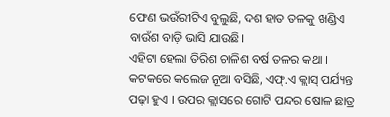ଫେଣ ଭଉଁରୀଟିଏ ବୁଲୁଛି, ଦଶ ହାତ ତଳକୁ ଖଣ୍ଡିଏ ବାଉଁଶ ବାଡ଼ି ଭାସି ଯାଉଛି।
ଏହିଟା ହେଲା ତିରିଶ ଚାଳିଶ ବର୍ଷ ତଳର କଥା । କଟକରେ କଲେଜ ନୂଆ ବସିଛି, ଏଫ୍.ଏ କ୍ଲାସ୍ ପର୍ଯ୍ୟନ୍ତ ପଢ଼ା ହୁଏ । ଉପର କ୍ଲାସରେ ଗୋଟି ପନ୍ଦର ଷୋଳ ଛାତ୍ର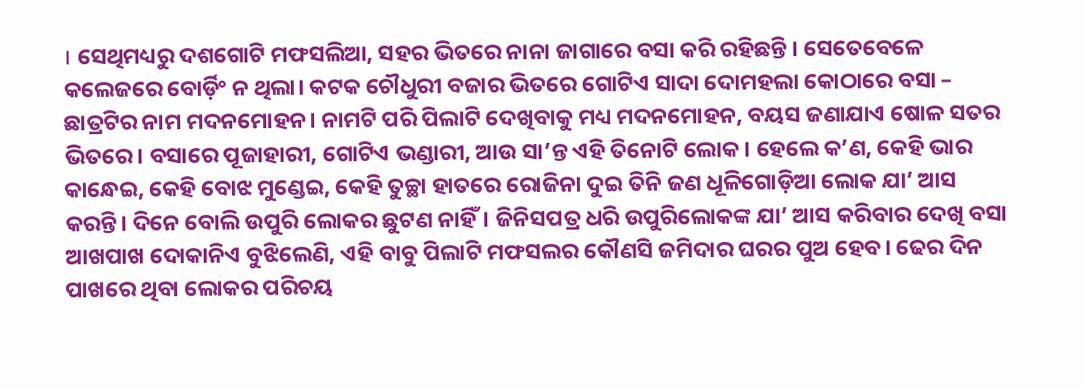। ସେଥିମଧ୍ୟରୁ ଦଶଗୋଟି ମଫସଲିଆ, ସହର ଭିତରେ ନାନା ଜାଗାରେ ବସା କରି ରହିଛନ୍ତି । ସେତେବେଳେ କଲେଜରେ ବୋର୍ଡ଼ିଂ ନ ଥିଲା। କଟକ ଚୌଧୁରୀ ବଜାର ଭିତରେ ଗୋଟିଏ ସାଦା ଦୋମହଲା କୋଠାରେ ବସା – ଛାତ୍ରଟିର ନାମ ମଦନମୋହନ। ନାମଟି ପରି ପିଲାଟି ଦେଖିବାକୁ ମଧ୍ୟ ମଦନମୋହନ, ବୟସ ଜଣାଯାଏ ଷୋଳ ସତର ଭିତରେ। ବସାରେ ପୂଜାହାରୀ, ଗୋଟିଏ ଭଣ୍ଡାରୀ, ଆଉ ସା’ନ୍ତ ଏହି ତିନୋଟି ଲୋକ। ହେଲେ କ’ଣ, କେହି ଭାର କାନ୍ଧେଇ, କେହି ବୋଝ ମୁଣ୍ଡେଇ, କେହି ତୁଚ୍ଛା ହାତରେ ରୋଜିନା ଦୁଇ ତିନି ଜଣ ଧୂଳିଗୋଡ଼ିଆ ଲୋକ ଯା’ ଆସ କରନ୍ତି। ଦିନେ ବୋଲି ଉପୁରି ଲୋକର ଛୁଟଣ ନାହିଁ। ଜିନିସପତ୍ର ଧରି ଉପୁରିଲୋକଙ୍କ ଯା’ ଆସ କରିବାର ଦେଖି ବସା ଆଖପାଖ ଦୋକାନିଏ ବୁଝିଲେଣି, ଏହି ବାବୁ ପିଲାଟି ମଫସଲର କୌଣସି ଜମିଦାର ଘରର ପୁଅ ହେବ। ଢେର ଦିନ ପାଖରେ ଥିବା ଲୋକର ପରିଚୟ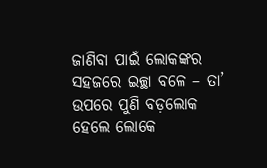ଜାଣିବା ପାଇଁ ଲୋକଙ୍କର ସହଜରେ ଇଚ୍ଛା ବଳେ – ତା’ ଉପରେ ପୁଣି ବଡ଼ଲୋକ ହେଲେ ଲୋକେ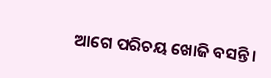ଆଗେ ପରିଚୟ ଖୋଜି ବସନ୍ତି।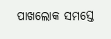ପାଖଲୋକ ସମସ୍ତେ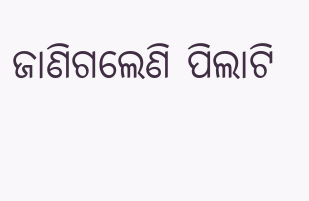ଜାଣିଗଲେଣି ପିଲାଟି